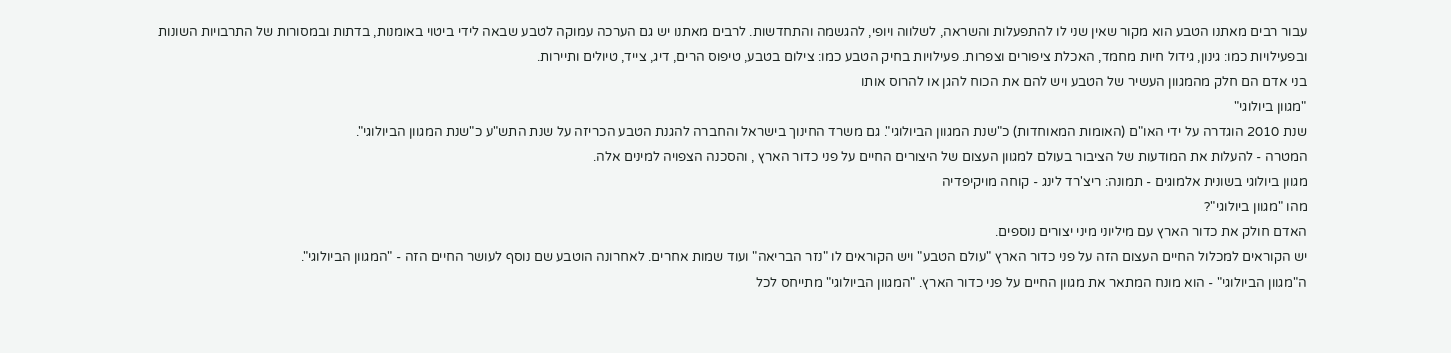עבור רבים מאתנו הטבע הוא מקור שאין שני לו להתפעלות והשראה, לשלווה ויופי, להגשמה והתחדשות. לרבים מאתנו יש גם הערכה עמוקה לטבע שבאה לידי ביטוי באומנות, בדתות ובמסורות של התרבויות השונות ובפעילויות כמו: גינון, גידול חיות מחמד, האכלת ציפורים וצפרות. פעילויות בחיק הטבע כמו: צילום בטבע, טיפוס הרים, דיג, צייד, טיולים ותיירות.
בני אדם הם חלק מהמגוון העשיר של הטבע ויש להם את הכוח להגן או להרוס אותו
"מגוון ביולוגי"
שנת 2010 הוגדרה על ידי האו"ם (האומות המאוחדות) כ"שנת המגוון הביולוגי". גם משרד החינוך בישראל והחברה להגנת הטבע הכריזה על שנת התש"ע כ"שנת המגוון הביולוגי".
המטרה - להעלות את המודעות של הציבור בעולם למגוון העצום של היצורים החיים על פני כדור הארץ , והסכנה הצפויה למינים אלה.
מגוון ביולוגי בשונית אלמוגים - תמונה: ריצ'רד לינג - קוחה מויקיפדיה
מהו "מגוון ביולוגי"?
האדם חולק את כדור הארץ עם מיליוני מיני יצורים נוספים.
יש הקוראים למכלול החיים העצום הזה על פני כדור הארץ "עולם הטבע" ויש הקוראים לו "נזר הבריאה" ועוד שמות אחרים. לאחרונה הוטבע שם נוסף לעושר החיים הזה - "המגוון הביולוגי".
ה"מגוון הביולוגי" - הוא מונח המתאר את מגוון החיים על פני כדור הארץ. "המגוון הביולוגי" מתייחס לכל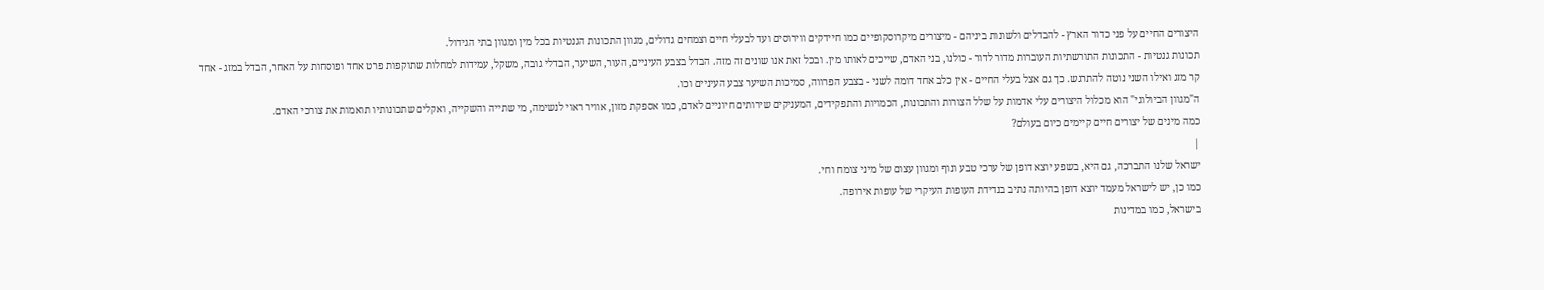היצורים החיים על פני כדור הארץ - להבדלים ולשונות ביניהם - מיצורים מיקרוסקופיים כמו חיידקים ווירוסים ועד לבעלי חיים וצמחים גדולים, מגוון התכונות הגנטיות בכל מין ומגוון בתי הגידול.
תכונות גנטיות - התכונות התורשתיות העוברות מדור לדור - כולנו, בני האדם, שייכים לאותו מין. ובכל זאת אנו שונים זה מזה. הבדל בצבע העיניים, העור, השיער, הבדלי גובה, משקל, עמידות למחלות שתוקפות פרט אחד ופוסחות על האחר, הבדל במזג - אחד קר מזג ואילו השני נוטה להתרגש. כך גם אצל בעלי החיים - אין כלב אחד דומה לשני - בצבע הפרווה, סמיכות השיער צבע העיניים וכו.
ה"מגוון הביולוגי" הוא מכלול היצורים עלי אדמות על שלל הצורות והתכונות, הכמויות והתפקידים, המעניקים שירותים חיוניים לאדם, כמו אספקת מזון, אוויר ראוי לנשימה, מי שתייה והשקייה, ואקלים שתכונותיו תואמות את צורכי האדם.
כמה מינים של יצורים חיים קיימים כיום בעולם?
|
ישראל שלנו התברכה, גם היא, בשפע יוצא דופן של ערכי טבע ונוף ומגוון עצום של מיני צומח וחי.
כמו כן, יש לישראל מעמד יוצא דופן בהיותה נתיב בנדידת העופות העיקרי של עופות אירופה.
בישראל, כמו במדינות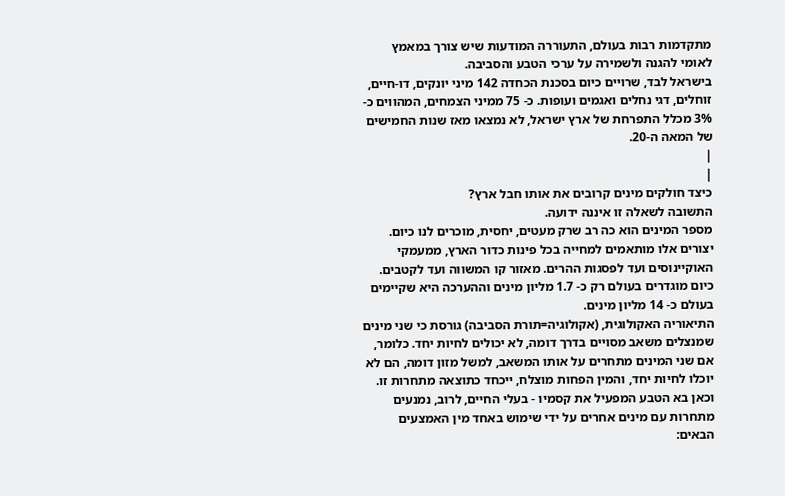מתקדמות רבות בעולם, התעוררה המודעות שיש צורך במאמץ לאומי להגנה ולשמירה על ערכי הטבע והסביבה.
בישראל לבד, שרויים כיום בסכנת הכחדה 142 מיני יונקים, דו-חיים, זוחלים, דגי נחלים ואגמים ועופות. כ- 75 ממיני הצמחים, המהווים כ- 3% מכלל התפרחת של ארץ ישראל, לא נמצאו מאז שנות החמישים של המאה ה-20.
|
|
כיצד חולקים מינים קרובים את אותו חבל ארץ?
התשובה לשאלה זו איננה ידועה.
מספר המינים הוא כה רב שרק מעטים, יחסית, מוכרים לנו כיום. יצורים אלו מותאמים למחייה בכל פינות כדור הארץ, ממעמקי האוקיינוסים ועד לפסגות ההרים. מאזור קו המשווה ועד לקטבים.
כיום מוגדרים בעולם רק כ- 1.7 מליון מינים וההערכה היא שקיימים בעולם כ- 14 מליון מינים.
התיאוריה האקולוגית, (אקולוגיה=תורת הסביבה) גורסת כי שני מינים שמנצלים משאב מסויים בדרך דומה, לא יכולים לחיות יחד. כלומר, אם שני המינים מתחרים על אותו המשאב, למשל מזון דומה, הם לא יוכלו לחיות יחד, והמין הפחות מוצלח, ייכחד כתוצאה מתחרות זו. וכאן בא הטבע המפעיל את קסמיו - בעלי החיים, לרוב, נמנעים מתחרות עם מינים אחרים על ידי שימוש באחד מין האמצעים הבאים: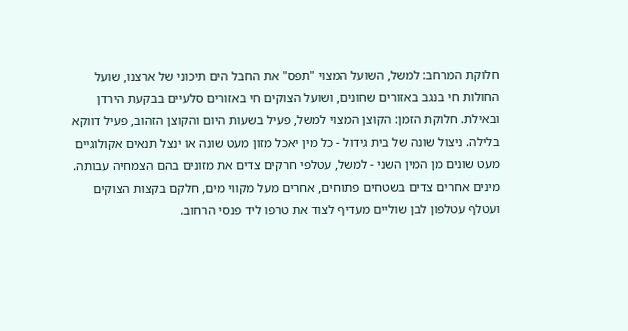חלוקת המרחב: למשל, השועל המצוי "תפס" את החבל הים תיכוני של ארצנו, שועל החולות חי בנגב באזורים שחונים, ושועל הצוקים חי באזורים סלעיים בבקעת הירדן ובאילת. חלוקת הזמן: הקוצן המצוי למשל, פעיל בשעות היום והקוצן הזהוב, פעיל דווקא בלילה. ניצול שונה של בית גידול - כל מין יאכל מזון מעט שונה או ינצל תנאים אקולוגיים מעט שונים מן המין השני - למשל, עטלפי חרקים צדים את מזונים בהם הצמחיה עבותה. מינים אחרים צדים בשטחים פתוחים, אחרים מעל מקווי מים, חלקם בקצות הצוקים ועטלף עטלפון לבן שוליים מעדיף לצוד את טרפו ליד פנסי הרחוב.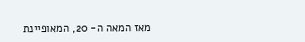מאז המאה ה- 20, המאופיינת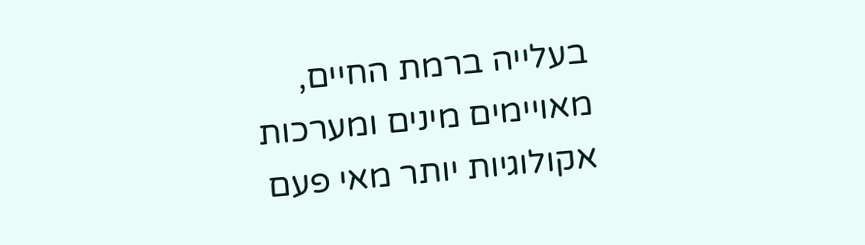בעלייה ברמת החיים, מאויימים מינים ומערכות אקולוגיות יותר מאי פעם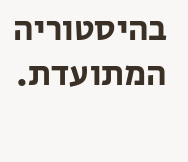בהיסטוריה המתועדת.